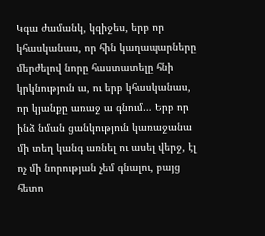Կգա ժամանկ, կզիջես, երբ որ կհասկանաս, որ հին կաղապարները մերժելով նորը հաստատելը հնի կրկնություն ա, ու երբ կհասկանաս, որ կյանքը առաջ ա գնում… Երբ որ ինձ նման ցանկություն կառաջանա մի տեղ կանգ առնել ու ասել վերջ, էլ ոչ մի նորության չեմ գնալու, բայց հետո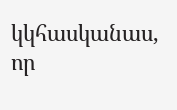կկհասկանաս, որ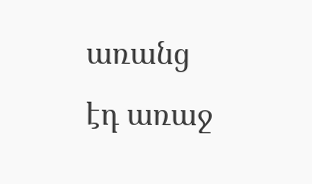առանց էդ առաջ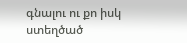գնալու ու քո իսկ ստեղծած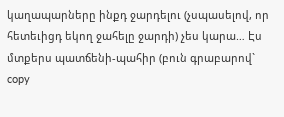կաղապարները ինքդ ջարդելու (չսպասելով, որ հետեւիցդ եկող ջահելը ջարդի) չես կարա… Էս մտքերս պատճենի-պահիր (բուն գրաբարով` copy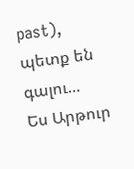past), պետք են գալու…
Ես Արթուր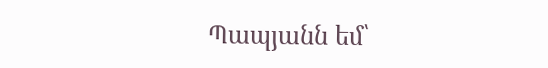Պապյանն եմ՝